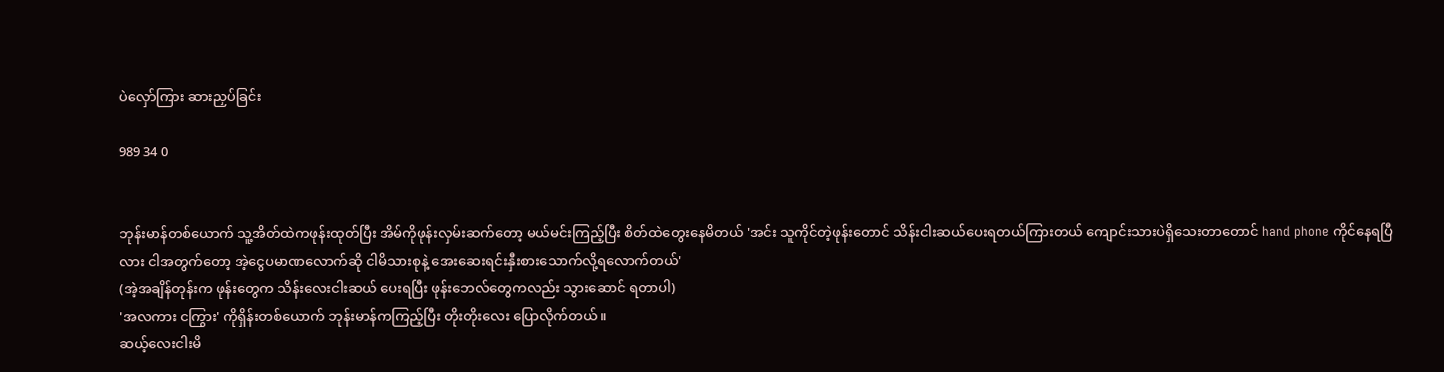ပဲလှော်ကြား ဆားညှပ်ခြင်း

989 34 0


ဘုန်းမာန်တစ်ယောက် သူ့အိတ်ထဲကဖုန်းထုတ်ပြီး အိမ်ကိုဖုန်းလှမ်းဆက်တော့ မယ်မင်းကြည့်ပြီး စိတ်ထဲတွေးနေမိတယ် 'အင်း သူကိုင်တဲ့ဖုန်းတောင် သိန်းငါးဆယ်ပေးရတယ်ကြားတယ် ကျောင်းသားပဲရှိသေးတာတောင် hand phone ကိုင်နေရပြီလား ငါအတွက်တော့ အဲ့ငွေပမာဏလောက်ဆို ငါမိသားစုနဲ့ အေးဆေးရင်းနှီးစားသောက်လို့ရလောက်တယ်'
(အဲ့အချိန်တုန်းက ဖုန်းတွေက သိန်းလေးငါးဆယ် ပေးရပြီး ဖုန်းဘေလ်တွေကလည်း သွားဆောင် ရတာပါ)
'အလကား ငကြွား' ကိုရှိန်းတစ်ယောက် ဘုန်းမာန်ကကြည့်ပြီး တိုးတိုးလေး ပြောလိုက်တယ်။
ဆယ့်လေးငါးမိ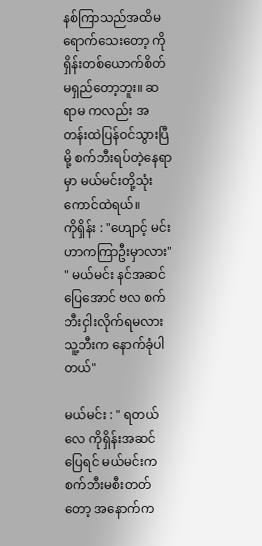နစ်ကြာသည်အထိမရောက်သေးတော့ ကိုရှိန်းတစ်ယောက်စိတ်မရှည်တော့ဘူး။ ဆရာမ ကလည်း အတန်းထဲပြန်ဝင်သွားပြီမို့ စက်ဘီးရပ်တဲ့နေရာမှာ မယ်မင်းတို့သုံးကောင်ထဲရယ်။
ကိုရှိန်း : "ဟျောင့် မင်းဟာကကြာဦးမှာလား"
" မယ်မင်း နင်အဆင်ပြေအောင် ဗလ စက်ဘီးငှါးလိုက်ရမလား သူ့ဘီးက နောက်ခုံပါတယ်"

မယ်မင်း : " ရတယ်လေ ကိုရှိန်းအဆင်ပြေရင် မယ်မင်းက စက်ဘီးမစီးတတ်တော့ အနောက်က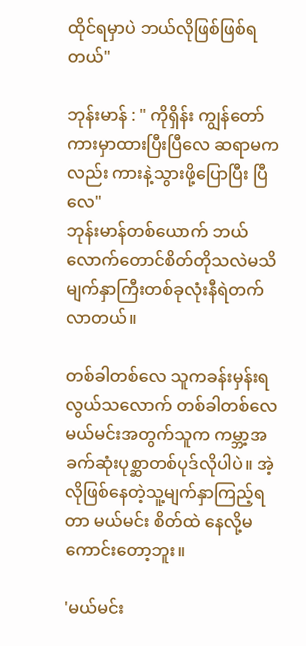ထိုင်ရမှာပဲ ဘယ်လိုဖြစ်ဖြစ်ရတယ်"

ဘုန်းမာန် : " ကိုရှိန်း ကျွန်တော် ကားမှာထားပြီးပြီလေ ဆရာမကလည်း ကားနဲ့သွားဖို့ပြောပြီး ပြီလေ"
ဘုန်းမာန်တစ်ယောက် ဘယ်လောက်တောင်စိတ်တိုသလဲမသိ မျက်နှာကြီးတစ်ခုလုံးနီရဲတက်လာတယ်။

တစ်ခါတစ်လေ သူကခန်းမှန်းရလွယ်သလောက် တစ်ခါတစ်လေ မယ်မင်းအတွက်သူက ကမ္ဘာ့အခက်ဆုံးပုစ္ဆာတစ်ပုဒ်လိုပါပဲ။ အဲ့လိုဖြစ်နေတဲ့သူ့မျက်နှာကြည့်ရတာ မယ်မင်း စိတ်ထဲ နေလို့မကောင်းတော့ဘူး။

'မယ်မင်း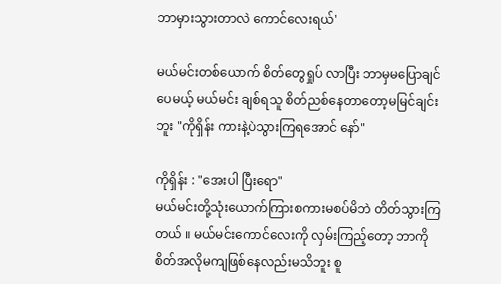ဘာမှားသွားတာလဲ ကောင်လေးရယ်'

မယ်မင်းတစ်ယောက် စိတ်တွေရှုပ် လာပြီး ဘာမှမပြောချင်ပေမယ့် မယ်မင်း ချစ်ရသူ စိတ်ညစ်နေတာတော့မမြင်ချင်းဘူး "ကိုရှိန်း ကားနဲ့ပဲသွားကြရအောင် နော်"

ကိုရှိန်း : "အေးပါ ပြီးရော"
မယ်မင်းတို့သုံးယောက်ကြားစကားမစပ်မိဘဲ တိတ်သွားကြတယ် ။ မယ်မင်းကောင်လေးကို လှမ်းကြည့်တော့ ဘာကိုစိတ်အလိုမကျဖြစ်နေလည်းမသိဘူး စူ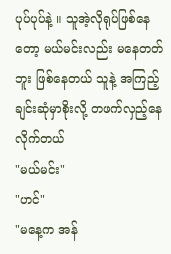ပုပ်ပုပ်နဲ့ ။ သူအဲ့လိုရုပ်ဖြစ်နေတော့ မယ်မင်းလည်း မနေတတ်ဘူး ဖြစ်နေတယ် သူနဲ့ အကြည့်ချင်းဆုံမှာစိုးလို့ တဖက်လှည့်နေလိုက်တယ်
"မယ်မင်း"
"ဟင်"
"မနေ့က အန်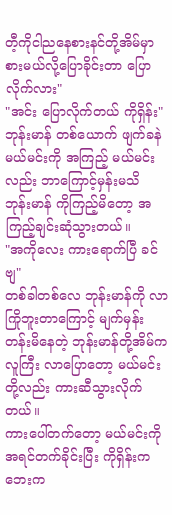တီ့ကိုငါညနေစားနင်တို့အိမ်မှာစားမယ်လို့ပြောခိုင်းတာ ပြောလိုက်လား"
"အင်း ပြောလိုက်တယ် ကိုရှိန်း"
ဘုန်းမာန် တစ်ယောက် ဖျက်ခနဲ မယ်မင်းကို အကြည့် မယ်မင်းလည်း ဘာကြောင့်မှန်းမသိ ဘုန်းမာန် ကိုကြည့်မိတော့ အကြည့်ချင်းဆုံသွားတယ်။
"အကိုလေး ကားရောက်ပြီ ခင်ဗျ"
တစ်ခါတစ်လေ ဘုန်းမာန်ကို လာကြိုဘူးတာကြောင့် မျက်မှန်းတန်းမိနေတဲ့ ဘုန်းမာန်တို့အိမ်က လူကြီး လာပြောတော့ မယ်မင်းတို့လည်း ကားဆီသွားလိုက်တယ်။
ကားပေါ်တက်တော့ မယ်မင်းကို အရင်တက်ခိုင်းပြီး ကိုရှိန်းက ဘေးက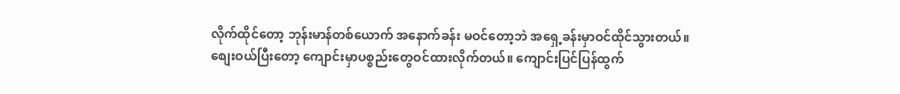လိုက်ထိုင်တော့ ဘုန်းမာန်တစ်ယောက် အနောက်ခန်း မဝင်တော့ဘဲ အရှေ့ခန်းမှာဝင်ထိုင်သွားတယ်။
စျေးဝယ်ပြီးတော့ ကျောင်းမှာပစ္စည်းတွေဝင်ထားလိုက်တယ်။ ကျောင်းပြင်ပြန်ထွက်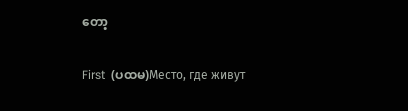တော့

First  (ပထမ)Место, где живут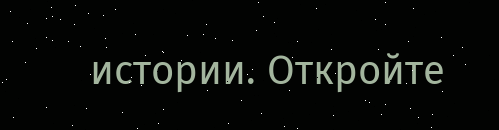истории. Откройте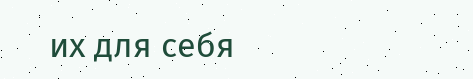их для себя